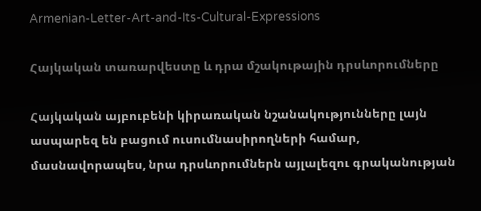Armenian-Letter-Art-and-Its-Cultural-Expressions

Հայկական տառարվեստը և դրա մշակութային դրսևորումները

Հայկական այբուբենի կիրառական նշանակությունները լայն ասպարեզ են բացում ուսումնասիրողների համար, մասնավորապես, նրա դրսևորումներն այլալեզու գրականության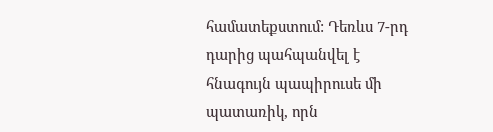համատեքստում: Դեռևս 7-րդ դարից պահպանվել է հնագույն պապիրուսե մի պատառիկ, որն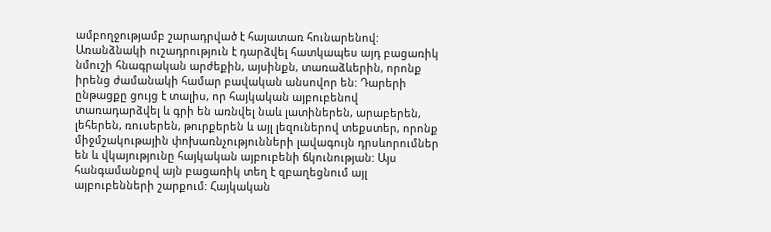ամբողջությամբ շարադրված է հայատառ հունարենով: Առանձնակի ուշադրություն է դարձվել հատկապես այդ բացառիկ նմուշի հնագրական արժեքին, այսինքն, տառաձևերին, որոնք իրենց ժամանակի համար բավական անսովոր են: Դարերի ընթացքը ցույց է տալիս, որ հայկական այբուբենով տառադարձվել և գրի են առնվել նաև լատիներեն, արաբերեն, լեհերեն, ռուսերեն, թուրքերեն և այլ լեզուներով տեքստեր, որոնք միջմշակութային փոխառնչությունների լավագույն դրսևորումներ են և վկայությունը հայկական այբուբենի ճկունության: Այս հանգամանքով այն բացառիկ տեղ է զբաղեցնում այլ այբուբենների շարքում: Հայկական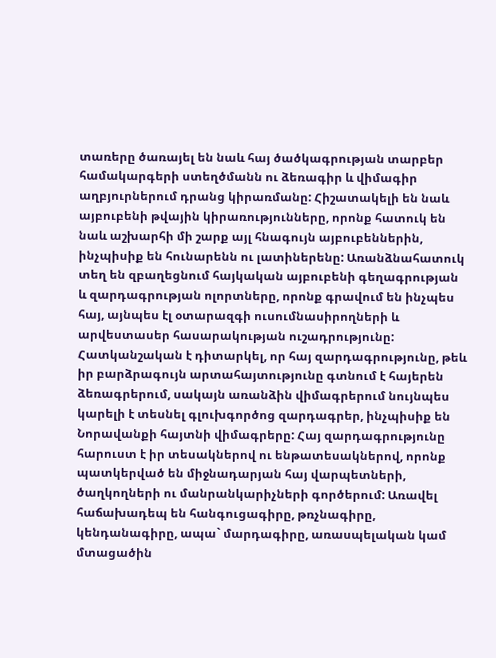տառերը ծառայել են նաև հայ ծածկագրության տարբեր համակարգերի ստեղծմանն ու ձեռագիր և վիմագիր աղբյուրներում դրանց կիրառմանը: Հիշատակելի են նաև այբուբենի թվային կիրառությունները, որոնք հատուկ են նաև աշխարհի մի շարք այլ հնագույն այբուբեններին, ինչպիսիք են հունարենն ու լատիներենը: Առանձնահատուկ տեղ են զբաղեցնում հայկական այբուբենի գեղագրության և զարդագրության ոլորտները, որոնք գրավում են ինչպես հայ, այնպես էլ օտարազգի ուսումնասիրողների և արվեստասեր հասարակության ուշադրությունը: Հատկանշական է դիտարկել, որ հայ զարդագրությունը, թեև իր բարձրագույն արտահայտությունը գտնում է հայերեն ձեռագրերում, սակայն առանձին վիմագրերում նույնպես կարելի է տեսնել գլուխգործոց զարդագրեր, ինչպիսիք են Նորավանքի հայտնի վիմագրերը: Հայ զարդագրությունը հարուստ է իր տեսակներով ու ենթատեսակներով, որոնք պատկերված են միջնադարյան հայ վարպետների, ծաղկողների ու մանրանկարիչների գործերում: Առավել հաճախադեպ են հանգուցագիրը, թռչնագիրը, կենդանագիրը, ապա` մարդագիրը, առասպելական կամ մտացածին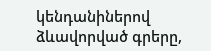կենդանիներով ձևավորված գրերը,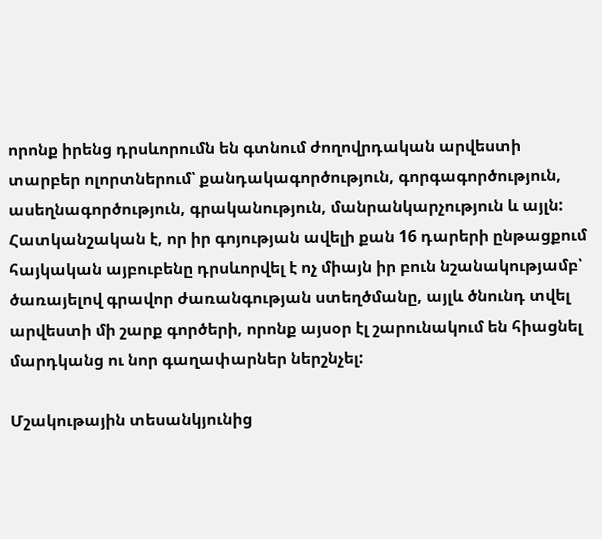որոնք իրենց դրսևորումն են գտնում ժողովրդական արվեստի տարբեր ոլորտներում՝ քանդակագործություն, գորգագործություն, ասեղնագործություն, գրականություն, մանրանկարչություն և այլն: Հատկանշական է, որ իր գոյության ավելի քան 16 դարերի ընթացքում հայկական այբուբենը դրսևորվել է ոչ միայն իր բուն նշանակությամբ՝ ծառայելով գրավոր ժառանգության ստեղծմանը, այլև ծնունդ տվել արվեստի մի շարք գործերի, որոնք այսօր էլ շարունակում են հիացնել մարդկանց ու նոր գաղափարներ ներշնչել:

Մշակութային տեսանկյունից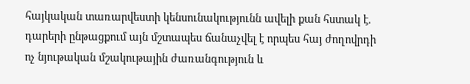հայկական տառարվեստի կենսունակությունն ավելի քան հստակ է. դարերի ընթացքում այն մշտապես ճանաչվել է որպես հայ ժողովրդի ոչ նյութական մշակութային ժառանգություն և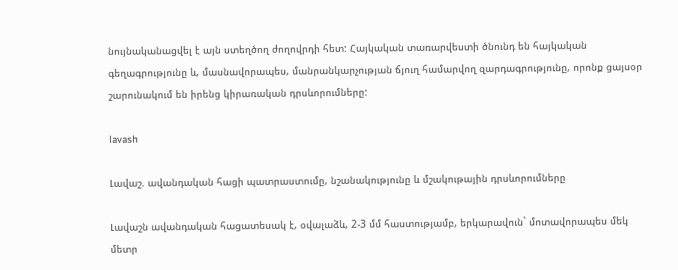նույնականացվել է այն ստեղծող ժողովրդի հետ: Հայկական տառարվեստի ծնունդ են հայկական գեղագրությունը և, մասնավորապես, մանրանկարչության ճյուղ համարվող զարդագրությունը, որոնք ցայսօր շարունակում են իրենց կիրառական դրսևորումները:

lavash

Լավաշ. ավանդական հացի պատրաստումը, նշանակությունը և մշակութային դրսևորումները

Լավաշն ավանդական հացատեսակ է, օվալաձև, 2-3 մմ հաստությամբ, երկարավուն` մոտավորապես մեկ մետր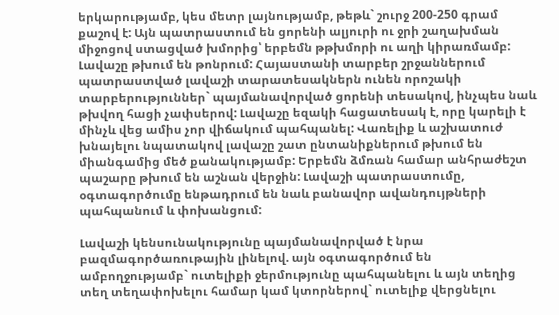երկարությամբ, կես մետր լայնությամբ, թեթև` շուրջ 200-250 գրամ քաշով է: Այն պատրաստում են ցորենի ալյուրի ու ջրի շաղախման միջոցով ստացված խմորից՝ երբեմն թթխմորի ու աղի կիրառմամբ: Լավաշը թխում են թոնրում: Հայաստանի տարբեր շրջաններում պատրաստված լավաշի տարատեսակներն ունեն որոշակի տարբերություններ` պայմանավորված ցորենի տեսակով, ինչպես նաև թխվող հացի չափսերով: Լավաշը եզակի հացատեսակ է, որը կարելի է մինչև վեց ամիս չոր վիճակում պահպանել: Վառելիք և աշխատուժ խնայելու նպատակով լավաշը շատ ընտանիքներում թխում են միանգամից մեծ քանակությամբ: Երբեմն ձմռան համար անհրաժեշտ պաշարը թխում են աշնան վերջին: Լավաշի պատրաստումը, օգտագործումը ենթադրում են նաև բանավոր ավանդույթների պահպանում և փոխանցում:

Լավաշի կենսունակությունը պայմանավորված է նրա բազմագործառութային լինելով. այն օգտագործում են ամբողջությամբ` ուտելիքի ջերմությունը պահպանելու և այն տեղից տեղ տեղափոխելու համար կամ կտորներով` ուտելիք վերցնելու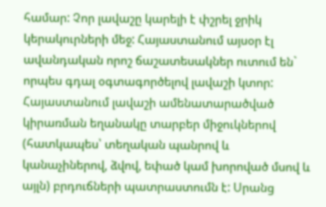համար: Չոր լավաշը կարելի է փշրել ջրիկ կերակուրների մեջ: Հայաստանում այսօր էլ ավանդական որոշ ճաշատեսակներ ուտում են` որպես գդալ օգտագործելով լավաշի կտոր: Հայաստանում լավաշի ամենատարածված կիրառման եղանակը տարբեր միջուկներով (հատկապես՝ տեղական պանրով և կանաչիներով, ձվով, եփած կամ խորոված մսով և այլն) բրդուճների պատրաստումն է: Սրանց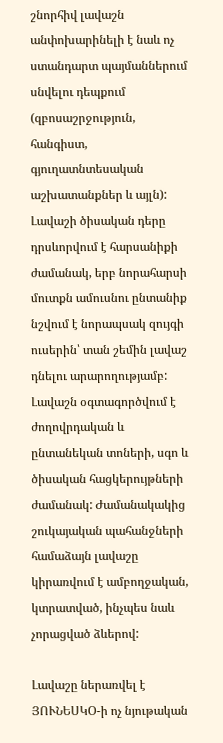շնորհիվ լավաշն անփոխարինելի է նաև ոչ ստանդարտ պայմաններում սնվելու դեպքում (զբոսաշրջություն, հանգիստ, գյուղատնտեսական աշխատանքներ և այլն): Լավաշի ծիսական դերը դրսևորվում է հարսանիքի ժամանակ, երբ նորահարսի մուտքն ամուսնու ընտանիք նշվում է նորապսակ զույգի ուսերին՝ տան շեմին լավաշ դնելու արարողությամբ: Լավաշն օգտագործվում է ժողովրդական և ընտանեկան տոների, սգո և ծիսական հացկերույթների ժամանակ: Ժամանակակից շուկայական պահանջների համաձայն լավաշը կիրառվում է ամբողջական, կտրատված, ինչպես նաև չորացված ձևերով:

Լավաշը ներառվել է ՅՈՒՆԵՍԿՕ-ի ոչ նյութական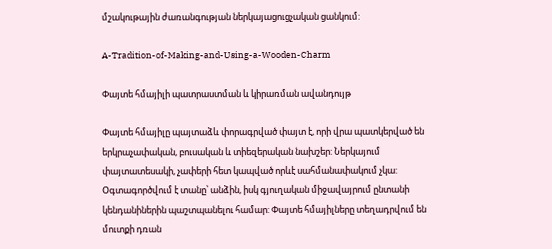մշակութային ժառանգության ներկայացուցչական ցանկում:

A-Tradition-of-Making-and-Using-a-Wooden-Charm

Փայտե հմայիլի պատրաստման և կիրառման ավանդույթ

Փայտե հմայիլը պայտաձև փորագրված փայտ է, որի վրա պատկերված են երկրաչափական, բուսական և տիեզերական նախշեր: Ներկայում փայտատեսակի, չափերի հետ կապված որևէ սահմանափակում չկա: Օգտագործվում է տանը՝ անձին, իսկ գյուղական միջավայրում ընտանի կենդանիներին պաշտպանելու համար: Փայտե հմայիլները տեղադրվում են մուտքի դռան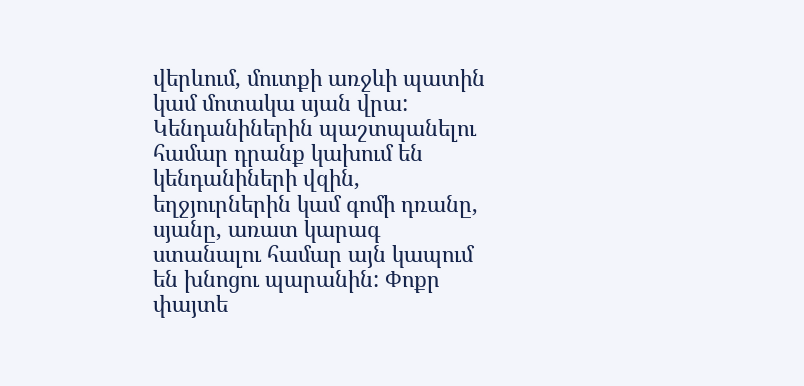վերևում, մուտքի առջևի պատին կամ մոտակա սյան վրա: Կենդանիներին պաշտպանելու համար դրանք կախում են կենդանիների վզին, եղջյուրներին կամ գոմի դռանը, սյանը, առատ կարագ ստանալու համար այն կապում են խնոցու պարանին: Փոքր փայտե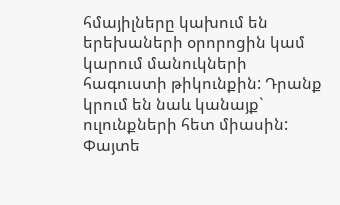հմայիլները կախում են երեխաների օրորոցին կամ կարում մանուկների հագուստի թիկունքին: Դրանք կրում են նաև կանայք` ուլունքների հետ միասին: Փայտե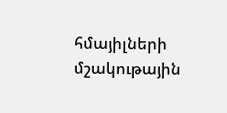հմայիլների մշակութային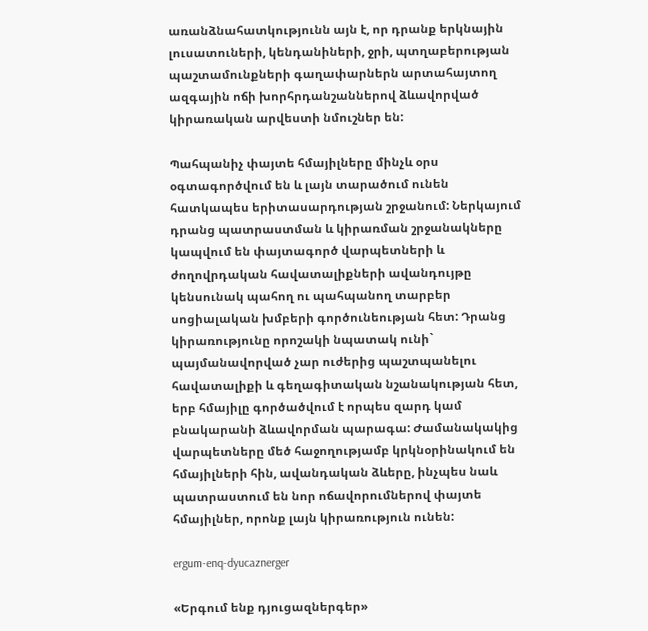առանձնահատկությունն այն է, որ դրանք երկնային լուսատուների, կենդանիների, ջրի, պտղաբերության պաշտամունքների գաղափարներն արտահայտող ազգային ոճի խորհրդանշաններով ձևավորված կիրառական արվեստի նմուշներ են:

Պահպանիչ փայտե հմայիլները մինչև օրս օգտագործվում են և լայն տարածում ունեն հատկապես երիտասարդության շրջանում: Ներկայում դրանց պատրաստման և կիրառման շրջանակները կապվում են փայտագործ վարպետների և ժողովրդական հավատալիքների ավանդույթը կենսունակ պահող ու պահպանող տարբեր սոցիալական խմբերի գործունեության հետ: Դրանց կիրառությունը որոշակի նպատակ ունի` պայմանավորված չար ուժերից պաշտպանելու հավատալիքի և գեղագիտական նշանակության հետ, երբ հմայիլը գործածվում է որպես զարդ կամ բնակարանի ձևավորման պարագա: Ժամանակակից վարպետները մեծ հաջողությամբ կրկնօրինակում են հմայիլների հին, ավանդական ձևերը, ինչպես նաև պատրաստում են նոր ոճավորումներով փայտե հմայիլներ, որոնք լայն կիրառություն ունեն:

ergum-enq-dyucaznerger

«Երգում ենք դյուցազներգեր»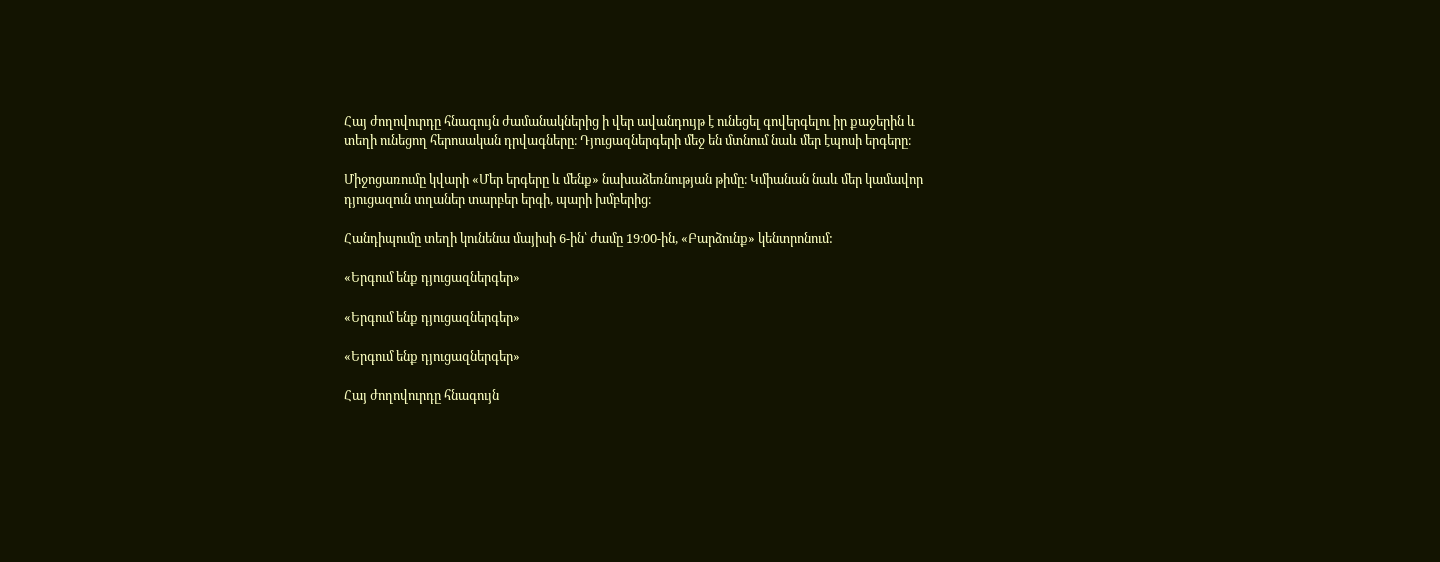Հայ ժողովուրդը հնագույն ժամանակներից ի վեր ավանդույթ է ունեցել գովերգելու իր քաջերին և տեղի ունեցող հերոսական դրվագները։ Դյուցազներգերի մեջ են մտնում նաև մեր էպոսի երգերը։

Միջոցառումը կվարի «Մեր երգերը և մենք» նախաձեռնության թիմը։ Կմիանան նաև մեր կամավոր դյուցազուն տղաներ տարբեր երգի, պարի խմբերից։

Հանդիպումը տեղի կունենա մայիսի 6-ին՝ ժամը 19։00-ին, «Բարձունք» կենտրոնում:

«Երգում ենք դյուցազներգեր»

«Երգում ենք դյուցազներգեր»

«Երգում ենք դյուցազներգեր»

Հայ ժողովուրդը հնագույն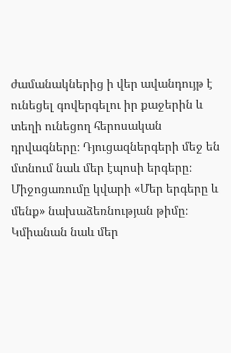ժամանակներից ի վեր ավանդույթ է ունեցել գովերգելու իր քաջերին և տեղի ունեցող հերոսական դրվագները։ Դյուցազներգերի մեջ են մտնում նաև մեր էպոսի երգերը։
Միջոցառումը կվարի «Մեր երգերը և մենք» նախաձեռնության թիմը։ Կմիանան նաև մեր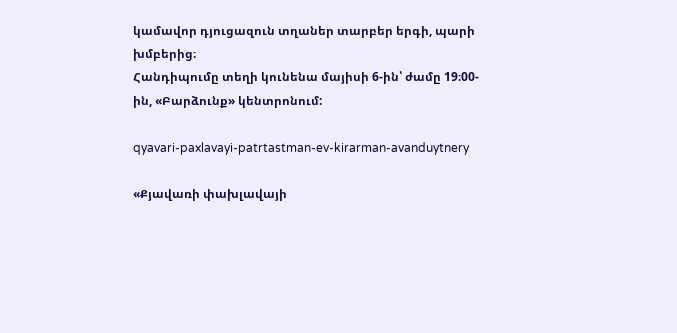կամավոր դյուցազուն տղաներ տարբեր երգի, պարի խմբերից։
Հանդիպումը տեղի կունենա մայիսի 6-ին՝ ժամը 19։00-ին, «Բարձունք» կենտրոնում:

qyavari-paxlavayi-patrtastman-ev-kirarman-avanduytnery

«Քյավառի փախլավայի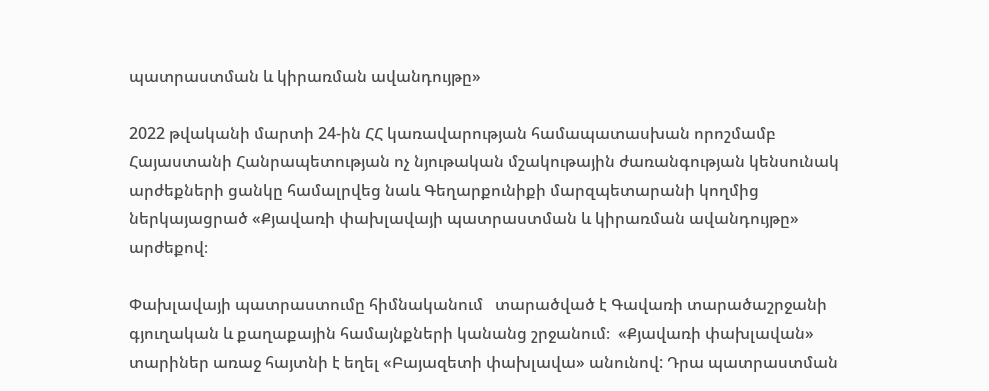պատրաստման և կիրառման ավանդույթը»

2022 թվականի մարտի 24-ին ՀՀ կառավարության համապատասխան որոշմամբ  Հայաստանի Հանրապետության ոչ նյութական մշակութային ժառանգության կենսունակ արժեքների ցանկը համալրվեց նաև Գեղարքունիքի մարզպետարանի կողմից ներկայացրած «Քյավառի փախլավայի պատրաստման և կիրառման ավանդույթը» արժեքով։

Փախլավայի պատրաստումը հիմնականում   տարածված է Գավառի տարածաշրջանի գյուղական և քաղաքային համայնքների կանանց շրջանում։  «Քյավառի փախլավան» տարիներ առաջ հայտնի է եղել «Բայազետի փախլավա» անունով: Դրա պատրաստման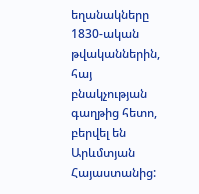եղանակները 1830-ական թվականներին, հայ բնակչության գաղթից հետո, բերվել են Արևմտյան Հայաստանից: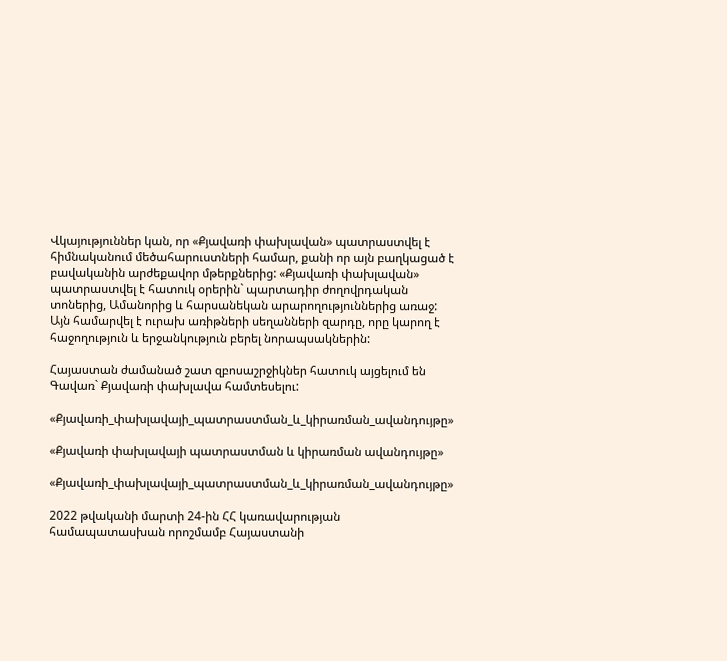Վկայություններ կան, որ «Քյավառի փախլավան» պատրաստվել է հիմնականում մեծահարուստների համար, քանի որ այն բաղկացած է բավականին արժեքավոր մթերքներից: «Քյավառի փախլավան» պատրաստվել է հատուկ օրերին` պարտադիր ժողովրդական տոներից, Ամանորից և հարսանեկան արարողություններից առաջ: Այն համարվել է ուրախ առիթների սեղանների զարդը, որը կարող է հաջողություն և երջանկություն բերել նորապսակներին:

Հայաստան ժամանած շատ զբոսաշրջիկներ հատուկ այցելում են Գավառ` Քյավառի փախլավա համտեսելու:

«Քյավառի_փախլավայի_պատրաստման_և_կիրառման_ավանդույթը»

«Քյավառի փախլավայի պատրաստման և կիրառման ավանդույթը»

«Քյավառի_փախլավայի_պատրաստման_և_կիրառման_ավանդույթը»

2022 թվականի մարտի 24-ին ՀՀ կառավարության համապատասխան որոշմամբ Հայաստանի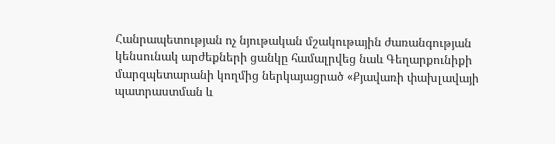Հանրապետության ոչ նյութական մշակութային ժառանգության կենսունակ արժեքների ցանկը համալրվեց նաև Գեղարքունիքի մարզպետարանի կողմից ներկայացրած «Քյավառի փախլավայի պատրաստման և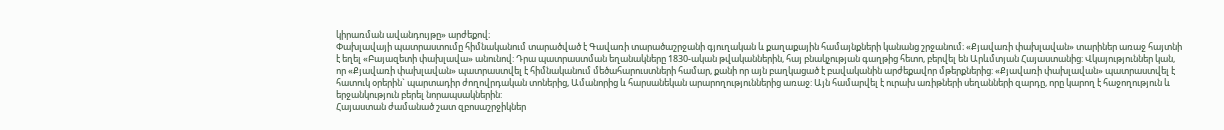կիրառման ավանդույթը» արժեքով։
Փախլավայի պատրաստումը հիմնականում տարածված է Գավառի տարածաշրջանի գյուղական և քաղաքային համայնքների կանանց շրջանում։ «Քյավառի փախլավան» տարիներ առաջ հայտնի է եղել «Բայազետի փախլավա» անունով: Դրա պատրաստման եղանակները 1830-ական թվականներին, հայ բնակչության գաղթից հետո, բերվել են Արևմտյան Հայաստանից: Վկայություններ կան, որ «Քյավառի փախլավան» պատրաստվել է հիմնականում մեծահարուստների համար, քանի որ այն բաղկացած է բավականին արժեքավոր մթերքներից: «Քյավառի փախլավան» պատրաստվել է հատուկ օրերին` պարտադիր ժողովրդական տոներից, Ամանորից և հարսանեկան արարողություններից առաջ: Այն համարվել է ուրախ առիթների սեղանների զարդը, որը կարող է հաջողություն և երջանկություն բերել նորապսակներին:
Հայաստան ժամանած շատ զբոսաշրջիկներ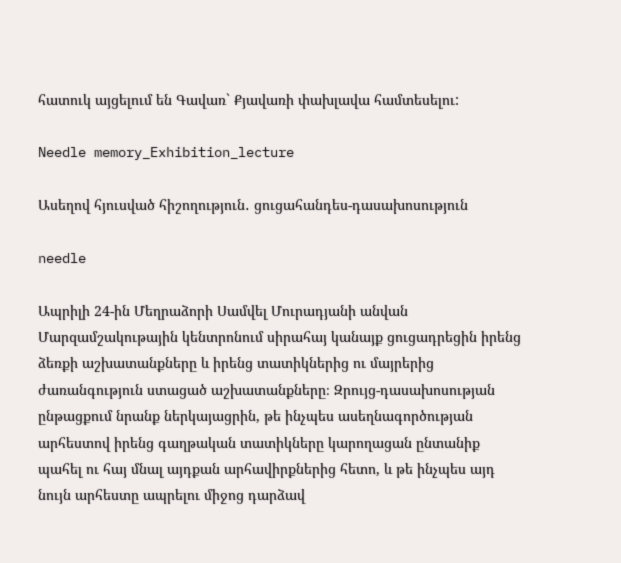հատուկ այցելում են Գավառ` Քյավառի փախլավա համտեսելու:

Needle memory_Exhibition_lecture

Ասեղով հյուսված հիշողություն․ ցուցահանդես-դասախոսություն

needle

Ապրիլի 24-ին Մեղրաձորի Սամվել Մուրադյանի անվան Մարզամշակութային կենտրոնում սիրահայ կանայք ցուցադրեցին իրենց ձեռքի աշխատանքները և իրենց տատիկներից ու մայրերից ժառանգություն ստացած աշխատանքները։ Զրույց-դասախոսության ընթացքում նրանք ներկայացրին, թե ինչպես ասեղնագործության արհեստով իրենց գաղթական տատիկները կարողացան ընտանիք պահել ու հայ մնալ այդքան արհավիրքներից հետո, և թե ինչպես այդ նույն արհեստը ապրելու միջոց դարձավ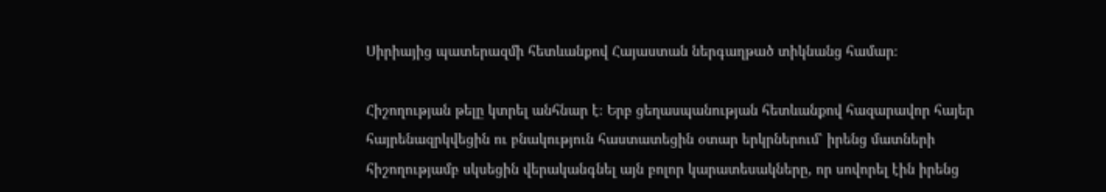Սիրիայից պատերազմի հետևանքով Հայաստան ներգաղթած տիկնանց համար։

Հիշողության թելը կտրել անհնար է։ Երբ ցեղասպանության հետևանքով հազարավոր հայեր հայրենազրկվեցին ու բնակություն հաստատեցին օտար երկրներում՝ իրենց մատների հիշողությամբ սկսեցին վերականգնել այն բոլոր կարատեսակները, որ սովորել էին իրենց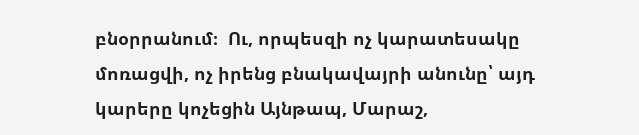բնօրրանում։  Ու, որպեսզի ոչ կարատեսակը մոռացվի, ոչ իրենց բնակավայրի անունը՝ այդ կարերը կոչեցին Այնթապ, Մարաշ,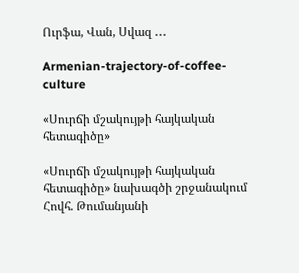Ուրֆա, Վան, Սվազ ․․․

Armenian-trajectory-of-coffee-culture

«Սուրճի մշակույթի հայկական հետագիծը»

«Սուրճի մշակույթի հայկական հետագիծը» նախագծի շրջանակում Հովհ. Թումանյանի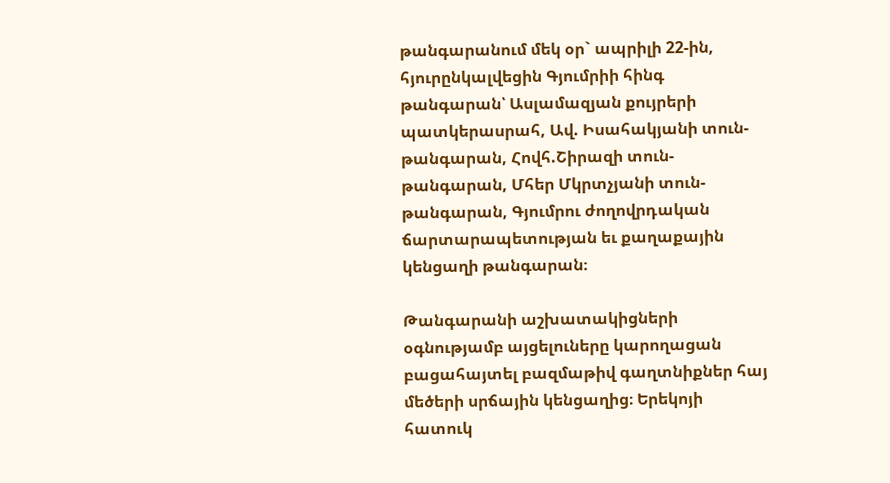թանգարանում մեկ օր` ապրիլի 22-ին, հյուրընկալվեցին Գյումրիի հինգ թանգարան՝ Ասլամազյան քույրերի պատկերասրահ, Ավ. Իսահակյանի տուն-թանգարան, Հովհ.Շիրազի տուն-թանգարան, Մհեր Մկրտչյանի տուն-թանգարան, Գյումրու ժողովրդական ճարտարապետության եւ քաղաքային կենցաղի թանգարան։

Թանգարանի աշխատակիցների օգնությամբ այցելուները կարողացան բացահայտել բազմաթիվ գաղտնիքներ հայ մեծերի սրճային կենցաղից։ Երեկոյի հատուկ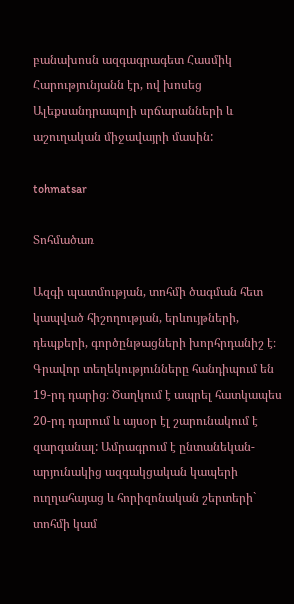բանախոսն ազգագրագետ Հասմիկ Հարությունյանն էր, ով խոսեց Ալեքսանդրապոլի սրճարանների և աշուղական միջավայրի մասին:

tohmatsar

Տոհմածառ

Ազգի պատմության, տոհմի ծագման հետ կապված հիշողության, երևույթների, դեպքերի, գործընթացների խորհրդանիշ է։ Գրավոր տեղեկությունները հանդիպում են 19-րդ դարից։ Ծաղկում է ապրել հատկապես 20-րդ դարում և այսօր էլ շարունակում է զարգանալ: Ամրագրում է ընտանեկան-արյունակից ազգակցական կապերի ուղղահայաց և հորիզոնական շերտերի` տոհմի կամ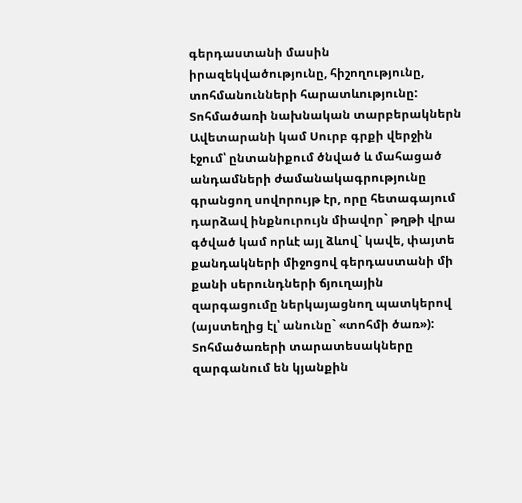գերդաստանի մասին իրազեկվածությունը, հիշողությունը, տոհմանունների հարատևությունը: Տոհմածառի նախնական տարբերակներն Ավետարանի կամ Սուրբ գրքի վերջին էջում՝ ընտանիքում ծնված և մահացած անդամների ժամանակագրությունը գրանցող սովորույթ էր, որը հետագայում դարձավ ինքնուրույն միավոր` թղթի վրա գծված կամ որևէ այլ ձևով` կավե, փայտե քանդակների միջոցով գերդաստանի մի քանի սերունդների ճյուղային զարգացումը ներկայացնող պատկերով (այստեղից էլ՝ անունը` «տոհմի ծառ»): Տոհմածառերի տարատեսակները զարգանում են կյանքին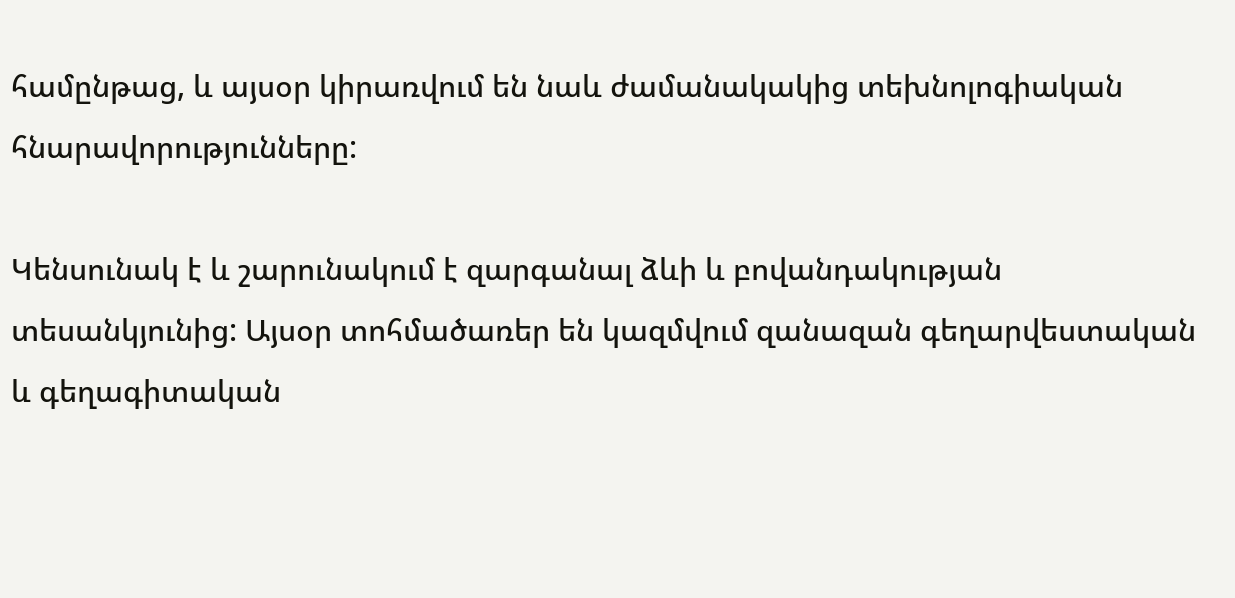համընթաց, և այսօր կիրառվում են նաև ժամանակակից տեխնոլոգիական հնարավորությունները:

Կենսունակ է և շարունակում է զարգանալ ձևի և բովանդակության տեսանկյունից: Այսօր տոհմածառեր են կազմվում զանազան գեղարվեստական և գեղագիտական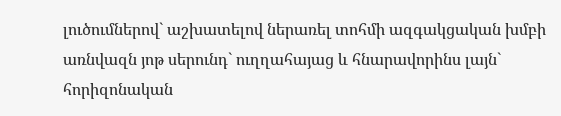լուծումներով` աշխատելով ներառել տոհմի ազգակցական խմբի առնվազն յոթ սերունդ` ուղղահայաց և հնարավորինս լայն` հորիզոնական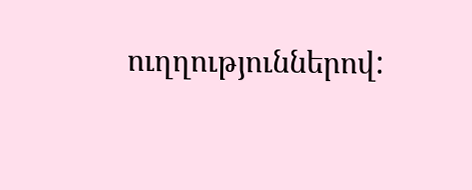ուղղություններով: